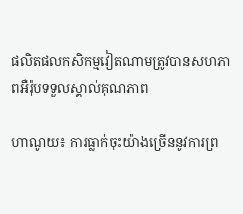ផលិតផលកសិកម្មវៀតណាមត្រូវបានសហភាពអឺរ៉ុបទទួលស្គាល់គុណភាព

ហាណូយ៖ ការធ្លាក់ចុះយ៉ាងច្រើននូវការព្រ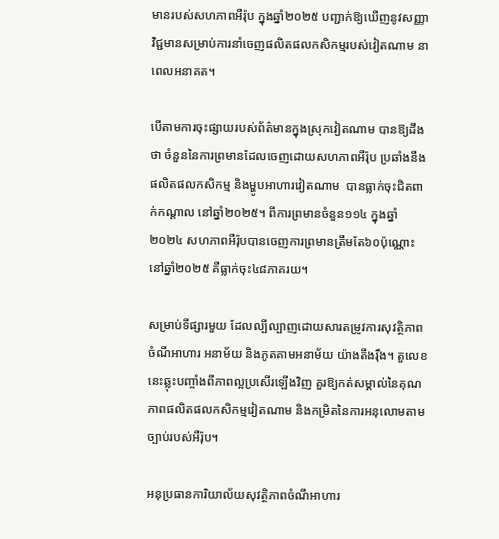មានរបស់សហភាពអឺរ៉ុប ក្នុងឆ្នាំ២០២៥ បញ្ជាក់ឱ្យឃើញនូវសញ្ញាវិជ្ជមានសម្រាប់ការនាំចេញផលិតផលកសិកម្មរបស់វៀតណាម នាពេលអនាគត។

បើតាមការចុះផ្សាយរបស់ព័ត៌មានក្នុងស្រុកវៀតណាម បានឱ្យដឹងថា ចំនួននៃការព្រមានដែលចេញដោយសហភាពអឺរ៉ុប ប្រឆាំងនឹងផលិតផលកសិកម្ម និងម្ហូបអាហារវៀតណាម  បានធ្លាក់ចុះជិតពាក់កណ្តាល នៅឆ្នាំ២០២៥។ ពីការព្រមានចំនួន១១៤ ក្នុងឆ្នាំ២០២៤ សហភាពអឺរ៉ុបបានចេញការព្រមានត្រឹមតែ៦០ប៉ុណ្ណោះ នៅឆ្នាំ២០២៥ គឺធ្លាក់ចុះ៤៨ភាគរយ។

សម្រាប់ទីផ្សារមួយ ដែលល្បីល្បាញដោយសារតម្រូវការសុវត្ថិភាពចំណីអាហារ អនាម័យ និងភូតគាមអនាម័យ យ៉ាងតឹងរ៉ឹង។ តួលេខនេះឆ្លុះបញ្ចាំងពីភាពល្អប្រសើរឡើងវិញ គួរឱ្យកត់សម្គាល់នៃគុណភាពផលិតផលកសិកម្មវៀតណាម និងកម្រិតនៃការអនុលោមតាមច្បាប់របស់អឺរ៉ុប។

អនុប្រធានការិយាល័យសុវត្ថិភាពចំណីអាហារ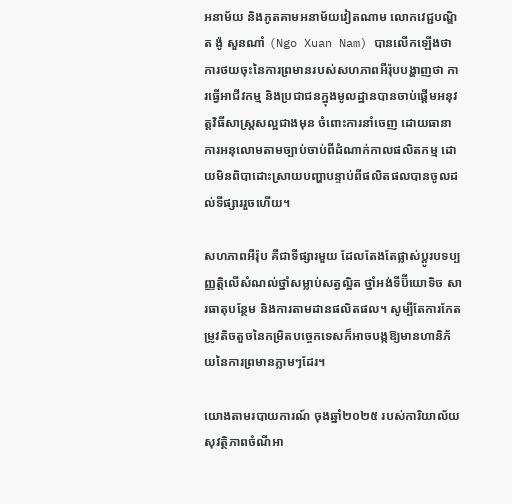អនាម័យ និងភូតគាមអនាម័យវៀតណាម លោកវេជ្ជបណ្ឌិត ង៉ូ សួនណាំ (Ngo Xuan Nam) បានលើកឡើងថា ការថយចុះនៃការព្រមានរបស់សហភាពអឺរ៉ុបបង្ហាញថា ការធ្វើអាជីវកម្ម និងប្រជាជនក្នុងមូលដ្ឋានបានចាប់ផ្តើមអនុវត្តវិធីសាស្រ្តសល្អជាងមុន ចំពោះការនាំចេញ ដោយធានាការអនុលោមតាមច្បាប់ចាប់ពីដំណាក់កាលផលិតកម្ម ដោយមិនពិបាដោះស្រាយបញ្ហាបន្ទាប់ពីផលិតផលបានចូលដល់ទីផ្សាររួចហើយ។

សហភាពអឺរ៉ុប គឺជាទីផ្សារមួយ ដែលតែងតែផ្លាស់ប្តូរបទប្បញ្ញត្តិលើសំណល់ថ្នាំសម្លាប់សត្វល្អិត ថ្នាំអង់ទីប៊ីយោទិច សារធាតុបន្ថែម និងការតាមដានផលិតផល។ សូម្បីតែការកែតម្រូវតិចតួចនៃកម្រិតបច្ចេកទេសក៏អាចបង្កឱ្យមានហានិភ័យនៃការព្រមានភ្លាមៗដែរ។

យោងតាមរបាយការណ៍ ចុងឆ្នាំ២០២៥ របស់ការិយាល័យសុវត្ថិភាពចំណីអា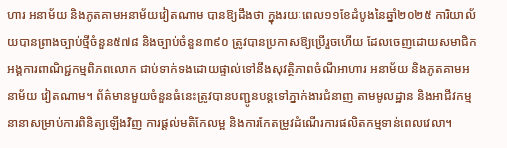ហារ អនាម័យ និងភូតគាមអនាម័យវៀតណាម បានឱ្យដឹងថា ក្នុងរយៈពេល១១ខែដំបូងនៃឆ្នាំ២០២៥ ការិយាល័យបានព្រាងច្បាប់ថ្មីចំនួន៥៧៨ និងច្បាប់ចំនួន៣៩០ ត្រូវបានប្រកាសឱ្យប្រើរួចហើយ ដែលចេញដោយសមាជិកអង្គការពាណិជ្ជកម្មពិភពលោក ជាប់ទាក់ទងដោយផ្ទាល់ទៅនឹងសុវត្ថិភាពចំណីអាហារ អនាម័យ និងភូតគាមអនាម័យ វៀតណាម។ ព័ត៌មានមួយចំនួនធំនេះត្រូវបានបញ្ជូនបន្តទៅភ្នាក់ងារជំនាញ តាមមូលដ្ឋាន និងអាជីវកម្មនានាសម្រាប់ការពិនិត្យឡើងវិញ ការផ្តល់មតិកែលម្អ និងការកែតម្រូវដំណើរការផលិតកម្មទាន់ពេលវេលា។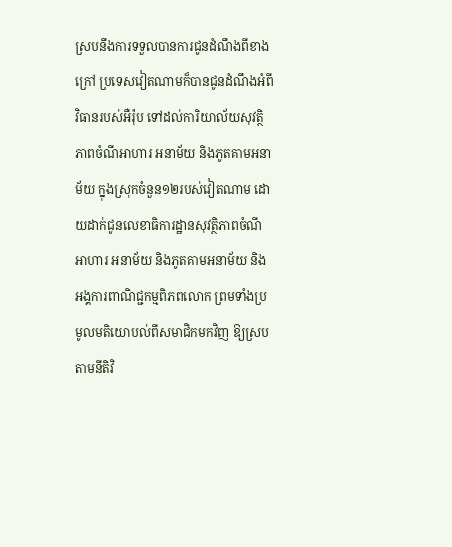ស្របនឹងការទទួលបានការជូនដំណឹងពីខាងក្រៅ ប្រទេសវៀតណាមក៏បានជូនដំណឹងអំពីវិធានរបស់អឺរ៉ុប ទៅដល់ការិយាល័យសុវត្ថិភាពចំណីអាហារ អនាម័យ និងភូតគាមអនាម័យ ក្នុងស្រុកចំនួន១២របស់វៀតណាម ដោយដាក់ជូនលេខាធិការដ្ឋានសុវត្ថិភាពចំណីអាហារ អនាម័យ និងភូតគាមអនាម័យ និងអង្គការពាណិជ្ជកម្មពិភពលោក ព្រមទាំងប្រមូលមតិយោបល់ពីសមាជិកមកវិញ ឱ្យស្របតាមនីតិវិ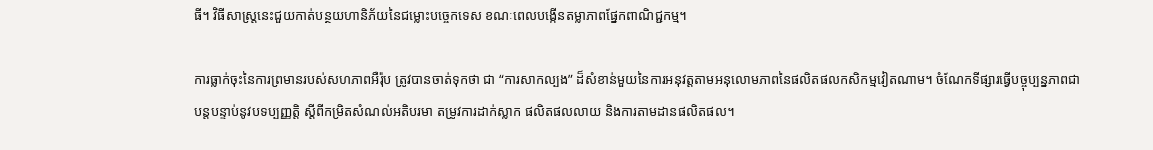ធី។ វិធីសាស្រ្តនេះជួយកាត់បន្ថយហានិភ័យនៃជម្លោះបច្ចេកទេស ខណៈពេលបង្កើនតម្លាភាពផ្នែកពាណិជ្ជកម្ម។

ការធ្លាក់ចុះនៃការព្រមានរបស់សហភាពអឺរ៉ុប ត្រូវបានចាត់ទុកថា ជា “ការសាកល្បង” ដ៏សំខាន់មួយនៃការអនុវត្តតាមអនុលោមភាពនៃផលិតផលកសិកម្មវៀតណាម។ ចំណែកទីផ្សារធ្វើបច្ចុប្បន្នភាពជាបន្តបន្ទាប់នូវបទប្បញ្ញត្តិ ស្តីពីកម្រិតសំណល់អតិបរមា តម្រូវការដាក់ស្លាក ផលិតផលលាយ និងការតាមដានផលិតផល។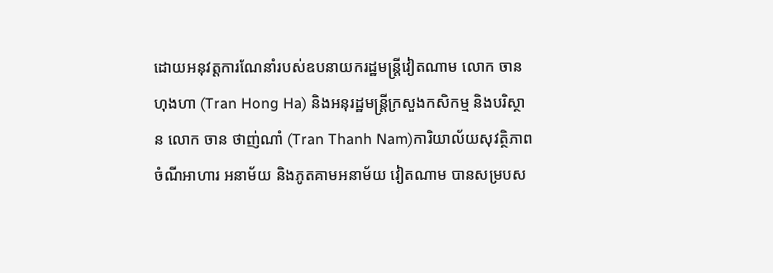ដោយអនុវត្តការណែនាំរបស់ឧបនាយករដ្ឋមន្ត្រីវៀតណាម លោក ចាន ហុងហា (Tran Hong Ha) និងអនុរដ្ឋមន្ត្រីក្រសួងកសិកម្ម និងបរិស្ថាន លោក ចាន ថាញ់ណាំ (Tran Thanh Nam)ការិយាល័យសុវត្ថិភាពចំណីអាហារ អនាម័យ និងភូតគាមអនាម័យ វៀតណាម បានសម្របស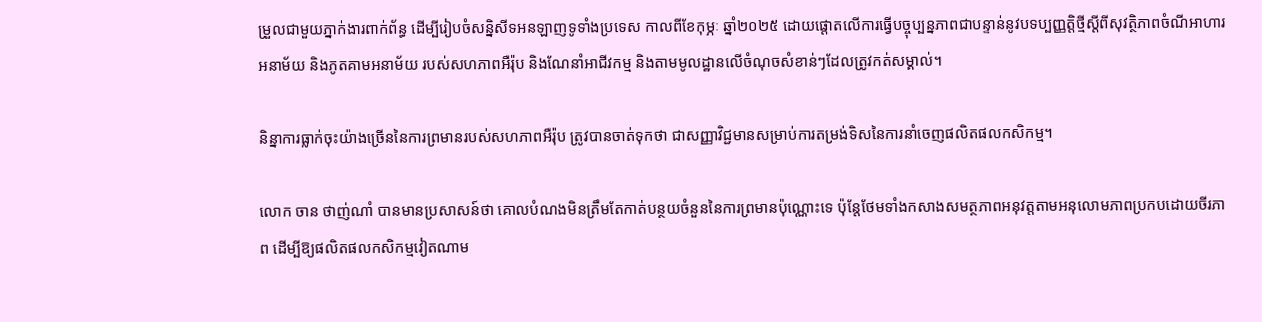ម្រួលជាមួយភ្នាក់ងារពាក់ព័ន្ធ ដើម្បីរៀបចំសន្និសីទអនឡាញទូទាំងប្រទេស កាលពីខែកុម្ភៈ ឆ្នាំ២០២៥ ដោយផ្តោតលើការធ្វើបច្ចុប្បន្នភាពជាបន្ទាន់នូវបទប្បញ្ញត្តិថ្មីស្តីពីសុវត្ថិភាពចំណីអាហារ អនាម័យ និងភូតគាមអនាម័យ របស់សហភាពអឺរ៉ុប និងណែនាំអាជីវកម្ម និងតាមមូលដ្ឋានលើចំណុចសំខាន់ៗដែលត្រូវកត់សម្គាល់។

និន្នាការធ្លាក់ចុះយ៉ាងច្រើននៃការព្រមានរបស់សហភាពអឺរ៉ុប ត្រូវបានចាត់ទុកថា ជាសញ្ញាវិជ្ជមានសម្រាប់ការតម្រង់ទិសនៃការនាំចេញផលិតផលកសិកម្ម។

លោក ចាន ថាញ់ណាំ បានមានប្រសាសន៍ថា គោលបំណងមិនត្រឹមតែកាត់បន្ថយចំនួននៃការព្រមានប៉ុណ្ណោះទេ ប៉ុន្តែថែមទាំងកសាងសមត្ថភាពអនុវត្តតាមអនុលោមភាពប្រកបដោយចីរភាព ដើម្បីឱ្យផលិតផលកសិកម្មវៀតណាម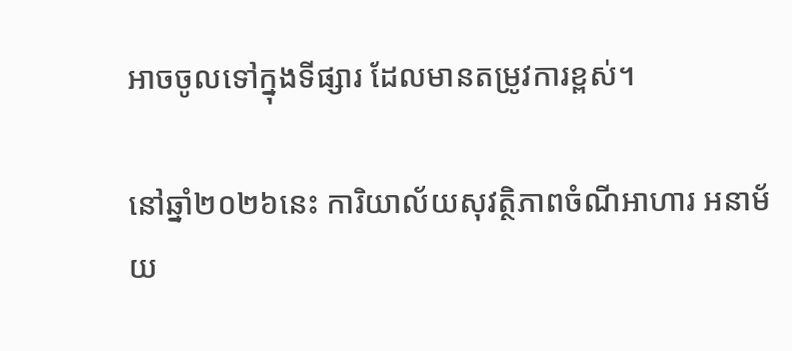អាចចូលទៅក្នុងទីផ្សារ ដែលមានតម្រូវការខ្ពស់។

នៅឆ្នាំ២០២៦នេះ ការិយាល័យសុវត្ថិភាពចំណីអាហារ អនាម័យ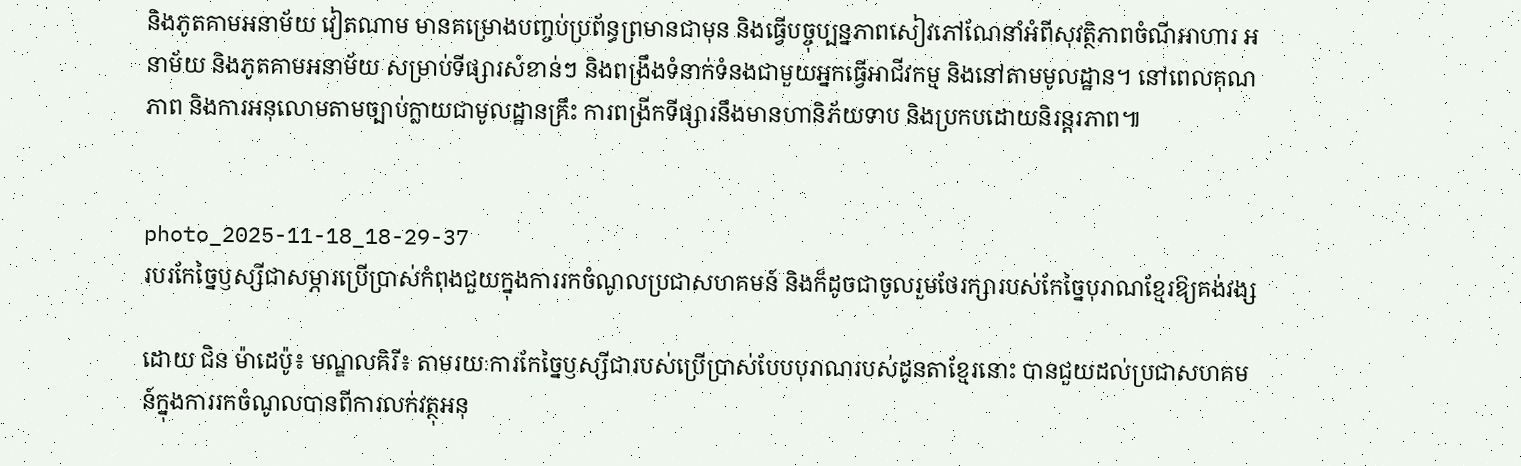និងភូតគាមអនាម័យ វៀតណាម មានគម្រោងបញ្ចប់ប្រព័ន្ធព្រមានជាមុន និងធ្វើបច្ចុប្បន្នភាពសៀវភៅណែនាំអំពីសុវត្ថិភាពចំណីអាហារ អនាម័យ និងភូតគាមអនាម័យ សម្រាប់ទីផ្សារសំខាន់ៗ និងពង្រឹងទំនាក់ទំនងជាមួយអ្នកធ្វើអាជីវកម្ម និងនៅតាមមូលដ្ឋាន។ នៅពេលគុណភាព និងការអនុលោមតាមច្បាប់ក្លាយជាមូលដ្ឋានគ្រឹះ ការពង្រីកទីផ្សារនឹងមានហានិភ័យទាប និងប្រកបដោយនិរន្តរភាព៕


photo_2025-11-18_18-29-37
របរកែច្នៃឫស្សីជាសម្ភារប្រើប្រាស់កំពុងជួយក្នុងការរកចំណូលប្រជាសហគមន៍ និងក៏ដូចជាចូលរួមថែរក្សារបស់កែច្នៃបុរាណខ្មែរឱ្យគង់វង្ស

ដោយ ជិន ម៉ាដេប៉ូ៖ មណ្ឌលគិរី៖ តាមរយៈការកែច្នៃឫស្សីជារបស់ប្រើប្រាស់បែបបុរាណរបស់ដូនតាខ្មែរនោះ បានជួយដល់ប្រជាសហគមន៍ក្នុងការរកចំណូលបានពីការលក់វត្ថុអនុ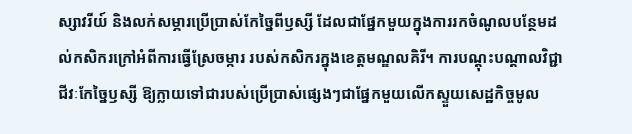ស្សាវរីយ៍ និងលក់សម្ភារប្រើប្រាស់កែច្នៃពីឫស្សី ដែលជាផ្នែកមួយក្នុងការរកចំណូលបន្ថែមដល់កសិករក្រៅអំពីការធ្វើស្រែចម្ការ របស់កសិករក្នុងខេត្តមណ្ឌលគិរី។ ការបណ្តុះបណ្តាលវិជ្ជាជីវៈកែច្នៃឫស្សី ឱ្យក្លាយទៅជារបស់ប្រើប្រាស់ផ្សេងៗជាផ្នែកមួយលើកស្ទួយសេដ្ឋកិច្ចមូល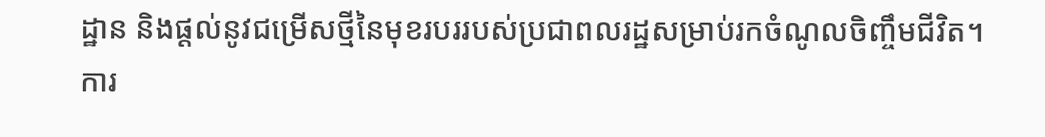ដ្ឋាន និងផ្តល់នូវជម្រើសថ្មីនៃមុខរបររបស់ប្រជាពលរដ្ឋសម្រាប់រកចំណូលចិញ្ចឹមជីវិត។ ការ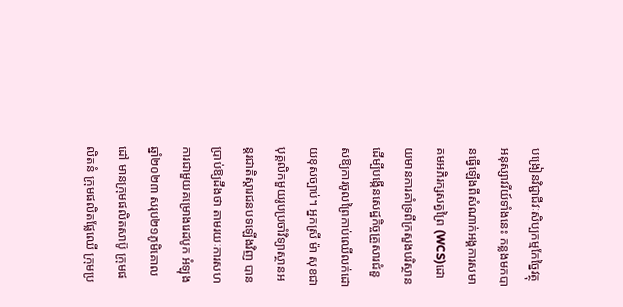បង្រៀនវិជ្ជាជីវៈសិប្បកម្មកែច្នៃវត្ថុអនុស្សាវរីយ៍ទាំងនេះ កន្លងមកបានធ្វើឡើងពីសំណាក់អង្គការសមាគមអភិរក្សសត្វព្រៃ (WCS)ដោយមានការគាំទ្រពីក្រសួងបរិស្ថានដើម្បីបង្កើនសេដ្ឋកិច្ចគ្រួសារជំនួសឱ្យការចូលព្រៃកាប់ឈើលក់ដោយខុសច្បាប់។ អ្នកស្រី ម៉ា សុខជា បុគ្គលិកមួយរូបប្រចាំវិទ្យាស្ថានអន្តរជាតិស្តារជនបទឡើងវិញ បានប្រាប់ឱ្យដឹងថា តាមរយៈការសហការជាមួយគម្រោងរេដបូក អំឡុងឆ្នាំ២០២៣ សរុប២១ភូមិគោលដៅ មានក្រុមផលិតសាប៊ូ ក្រុមផលិតនំ ក្រុមផលិតផ្លែឈើ ក្រុមប្រ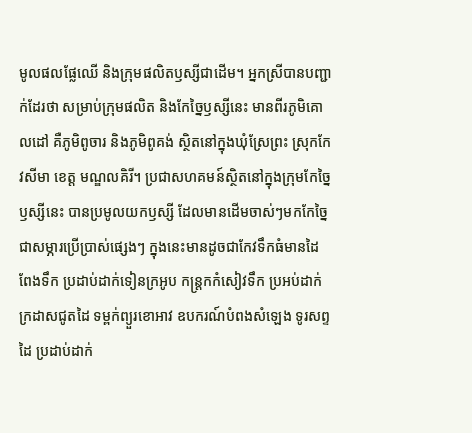មូលផលផ្លែឈើ និងក្រុមផលិតឫស្សីជាដើម។ អ្នកស្រីបានបញ្ជាក់ដែរថា សម្រាប់ក្រុមផលិត និងកែច្នៃឫស្សីនេះ មានពីរភូមិគោលដៅ គឺភូមិពូចារ និងភូមិពូគង់ ស្ថិតនៅក្នុងឃុំស្រែព្រះ ស្រុកកែវសីមា ខេត្ត មណ្ឌលគិរី។ ប្រជាសហគមន៍ស្ថិតនៅក្នុងក្រុមកែច្នៃឫស្សីនេះ បានប្រមូលយកឫស្សី ដែលមានដើមចាស់ៗមកកែច្នៃជាសម្ភារប្រើប្រាស់ផ្សេងៗ ក្នុងនេះមានដូចជាកែវទឹកធំមានដៃ ពែងទឹក ប្រដាប់ដាក់ទៀនក្រអូប កន្រ្តកកំសៀវទឹក ប្រអប់ដាក់ក្រដាសជូតដៃ ទម្ពក់ព្យួរខោអាវ ឧបករណ៍បំពងសំឡេង ទូរសព្ទដៃ ប្រដាប់ដាក់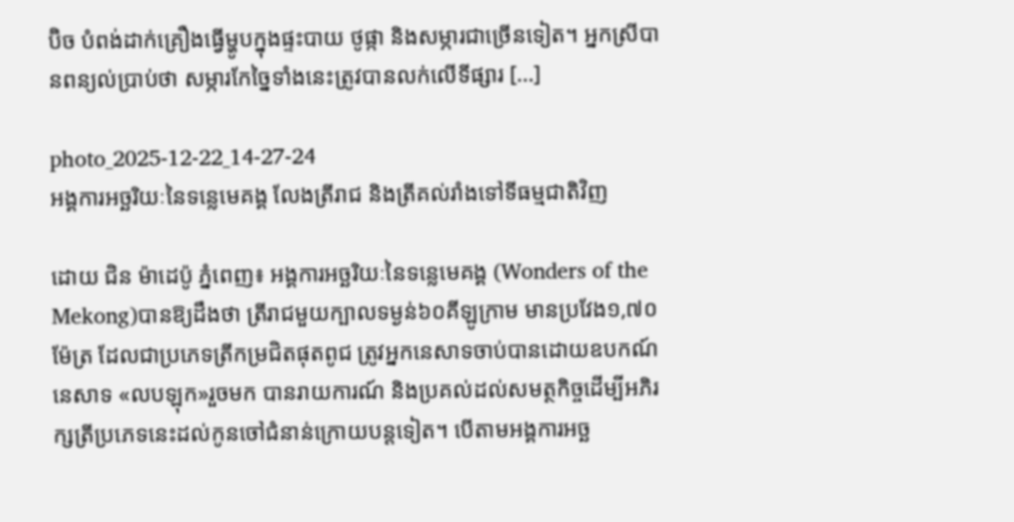ប៊ិច បំពង់ដាក់គ្រឿងធ្វើម្ហូបក្នុងផ្ទះបាយ ថូផ្កា និងសម្ភារជាច្រើនទៀត។ អ្នកស្រីបានពន្យល់ប្រាប់ថា សម្ភារកែច្នៃទាំងនេះត្រូវបានលក់លើទីផ្សារ […]

photo_2025-12-22_14-27-24
អង្គការអច្ឆរិយៈនៃទន្លេមេគង្គ លែងត្រីរាជ និងត្រីគល់រាំងទៅទីធម្មជាតិវិញ

ដោយ ជិន ម៉ាដេប៉ូ ភ្នំពេញ៖ អង្គការអច្ឆរិយៈនៃទន្លេមេគង្គ (Wonders of the Mekong)បានឱ្យដឹងថា ត្រីរាជមួយក្បាលទម្ងន់៦០គីឡូក្រាម មានប្រវែង១,៧០ម៉ែត្រ ដែលជាប្រភេទត្រីកម្រជិតផុតពូជ ត្រូវអ្នកនេសាទចាប់បានដោយឧបកណ៍នេសាទ «លបឡុក»រួចមក បានរាយការណ៍ និងប្រគល់ដល់សមត្ថកិច្ចដើម្បីអភិរក្សត្រីប្រភេទនេះដល់កូនចៅជំនាន់ក្រោយបន្តទៀត។ បើតាមអង្គការអច្ឆ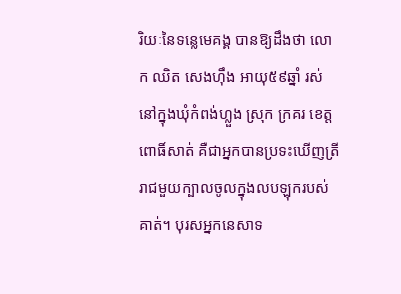រិយៈនៃទន្លេមេគង្គ បានឱ្យដឹងថា លោក ឈិត សេងហ៊ឹង អាយុ៥៩ឆ្នាំ រស់នៅក្នុងឃុំកំពង់ហ្លួង ស្រុក ក្រគរ ខេត្ដពោធិ៍សាត់ គឺជាអ្នកបានប្រទះឃើញត្រីរាជមួយក្បាលចូលក្នុងលបឡុករបស់គាត់។ បុរសអ្នកនេសាទ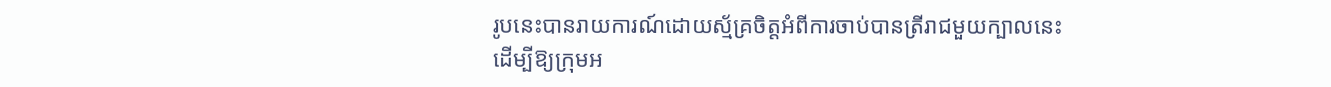រូបនេះបានរាយការណ៍ដោយស្ម័គ្រចិត្តអំពីការចាប់បានត្រីរាជមួយក្បាលនេះ ដើម្បីឱ្យក្រុមអ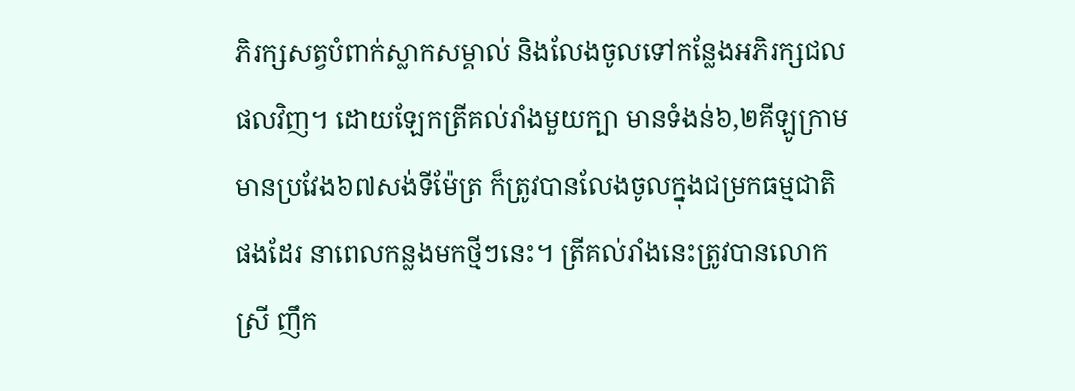ភិរក្សសត្វបំពាក់ស្លាកសម្គាល់ និងលែងចូលទៅកន្លែងអភិរក្សជលផលវិញ។ ដោយឡែកត្រីគល់រាំងមួយក្បា មានទំងន់៦,២គីឡូក្រាម មានប្រវែង៦៧សង់ទីម៉ែត្រ ក៏ត្រូវបានលែងចូលក្នុងជម្រកធម្មជាតិផងដែរ នាពេលកន្លងមកថ្មីៗនេះ។ ត្រីគល់រាំងនេះត្រូវបានលោកស្រី ញឹក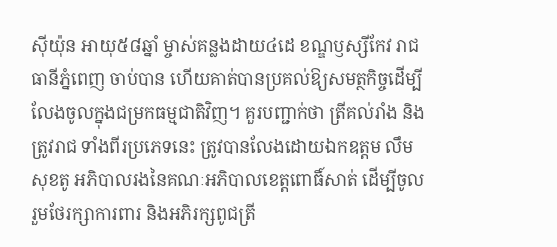ស៊ីយ៉ុន អាយុ៥៨ឆ្នាំ ម្ចាស់គន្លងដាយ៤ដេ ខណ្ឌឫស្សីកែវ រាជធានីភ្នំពេញ ចាប់បាន ហើយគាត់បានប្រគល់ឱ្យសមត្ថកិច្ចដើម្បីលែងចូលក្នុងជម្រកធម្មជាតិវិញ។ គួរបញ្ជាក់ថា ត្រីគល់រាំង និងត្រូវរាជ ទាំងពីរប្រភេទនេះ ត្រូវបានលែងដោយឯកឧត្តម លឹម សុខតូ អភិបាលរងនៃគណៈអភិបាលខេត្តពោធិ៍សាត់ ដើម្បីចូលរួមថែរក្សាការពារ និងអភិរក្សពូជត្រី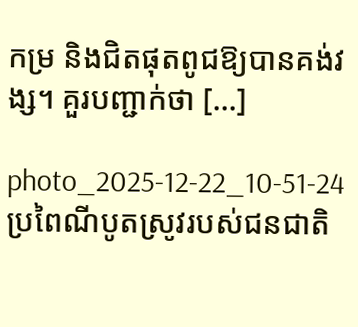កម្រ និងជិតផុតពូជឱ្យបានគង់វង្ស។ គួរបញ្ជាក់ថា […]

photo_2025-12-22_10-51-24
ប្រពៃណីបូតស្រូវរបស់ជនជាតិ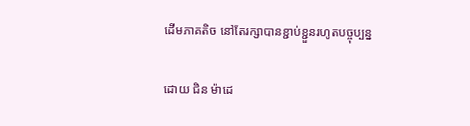ដើមភាគតិច នៅតែរក្សាបានខ្ជាប់ខ្ជួនរហូតបច្ចុប្បន្ន

ដោយ ជិន ម៉ាដេ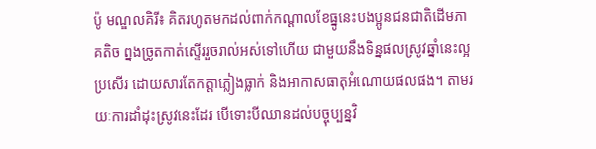ប៉ូ មណ្ឌលគិរី៖ គិតរហូតមកដល់ពាក់កណ្តាលខែធ្នូនេះបងប្អូនជនជាតិដើមភាគតិច ព្នងច្រូតកាត់ស្ទើររួចរាល់អស់ទៅហើយ ជាមួយនឹងទិន្នផលស្រូវឆ្នាំនេះល្អប្រសើរ ដោយសារតែកត្តាភ្លៀងធ្លាក់ និងអាកាសធាតុអំណោយផលផង។ តាមរយៈការដាំដុះស្រូវនេះដែរ បើទោះបីឈានដល់បច្ចុប្បន្នវិ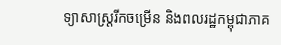ទ្យាសាស្រ្តរីកចម្រើន និងពលរដ្ឋកម្ពុជាភាគ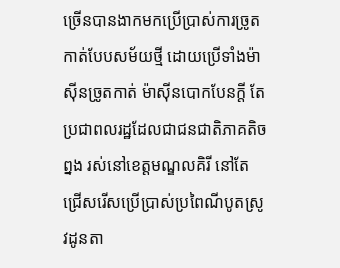ច្រើនបានងាកមកប្រើប្រាស់ការច្រូតកាត់បែបសម័យថ្មី ដោយប្រើទាំងម៉ាស៊ីនច្រូតកាត់ ម៉ាស៊ីនបោកបែនក្តី តែប្រជាពលរដ្ឋដែលជាជនជាតិភាគតិចព្នង រស់នៅខេត្តមណ្ឌលគិរី នៅតែជ្រើសរើសប្រើប្រាស់ប្រពៃណីបូតស្រូវដូនតា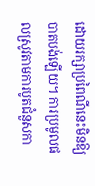ដោយរក្សាប្រពៃណីនេះមិនឱ្យបាតបង់ឡើយ។ ការប្រមូលផលស្រូវតាមការបូតជំនួសកា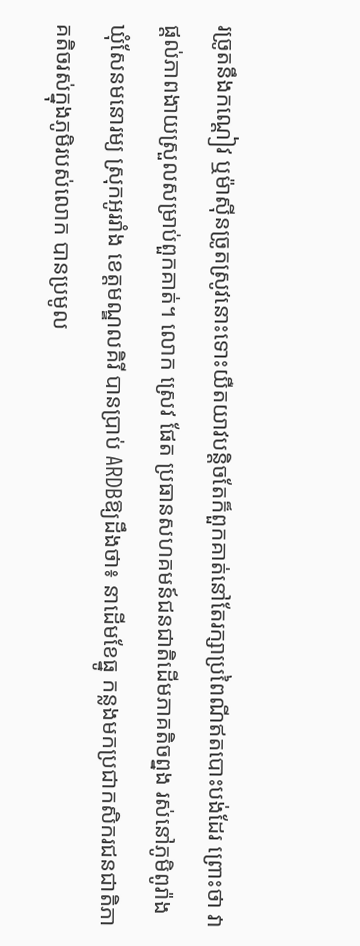រច្រូតនឹងកណ្តៀវ ឬម៉ាស៊ីនច្រូតស្រូវនោះទោះយឺតយាវបន្តិចតែក៏ពួកគាត់នៅតែរក្សាប្រពៃណីឥតបោះបង់ដែរ ព្រោះថា វាផ្តល់ភាពងាយស្រួលសម្រាប់ពួកគាត់។ លោក ស្រេវ ផែត ប្រធានសហគមន៍ជនជាតិដើមភាគតិចព្នង រស់នៅភូមិពូរ៉ាង ឃុំសែនមនោរម្យ ស្រុកអូររាំង ខេត្តមណ្ឌលគិរី បានប្រាប់ ARDBឱ្យដឹងថា៖ នាដើមខែធ្នូ កន្លងមកប្រជាកសិករជនជាតិភាគតិចរស់ក្នុងភូមិរបស់លោក បានប្រមូល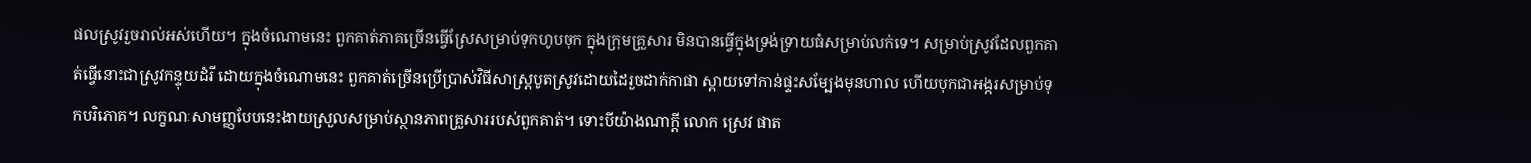ផលស្រូវរួចរាល់អស់ហើយ។ ក្នុងចំណោមនេះ ពួកគាត់ភាគច្រើនធ្វើស្រែសម្រាប់ទុកហូបចុក ក្នុងក្រុមគ្រួសារ មិនបានធ្វើក្នុងទ្រង់ទ្រាយធំសម្រាប់លក់ទេ។ សម្រាប់ស្រូវដែលពួកគាត់ធ្វើនោះជាស្រូវកន្ទុយដំរី ដោយក្នុងចំណោមនេះ ពួកគាត់ច្រើនប្រើប្រាស់វិធីសាស្រ្តបូតស្រូវដោយដៃរួចដាក់កាផា ស្ពាយទៅកាន់ផ្ទះសម្បែងមុនហាល ហើយបុកជាអង្ករសម្រាប់ទុកបរិភោគ។ លក្ខណៈសាមញ្ញបែបនេះងាយស្រួលសម្រាប់ស្ថានភាពគ្រួសាររបស់ពួកគាត់។ ទោះបីយ៉ាងណាក្តី លោក ស្រេវ ផាត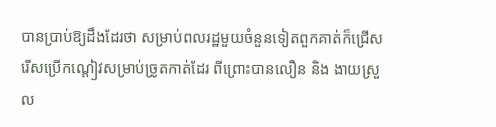បានប្រាប់ឱ្យដឹងដែរថា សម្រាប់ពលរដ្ឋមួយចំនួនទៀតពួកគាត់ក៏ជ្រើសរើសប្រើកណ្តៀវសម្រាប់ច្រូតកាត់ដែរ ពីព្រោះបានលឿន និង ងាយស្រួល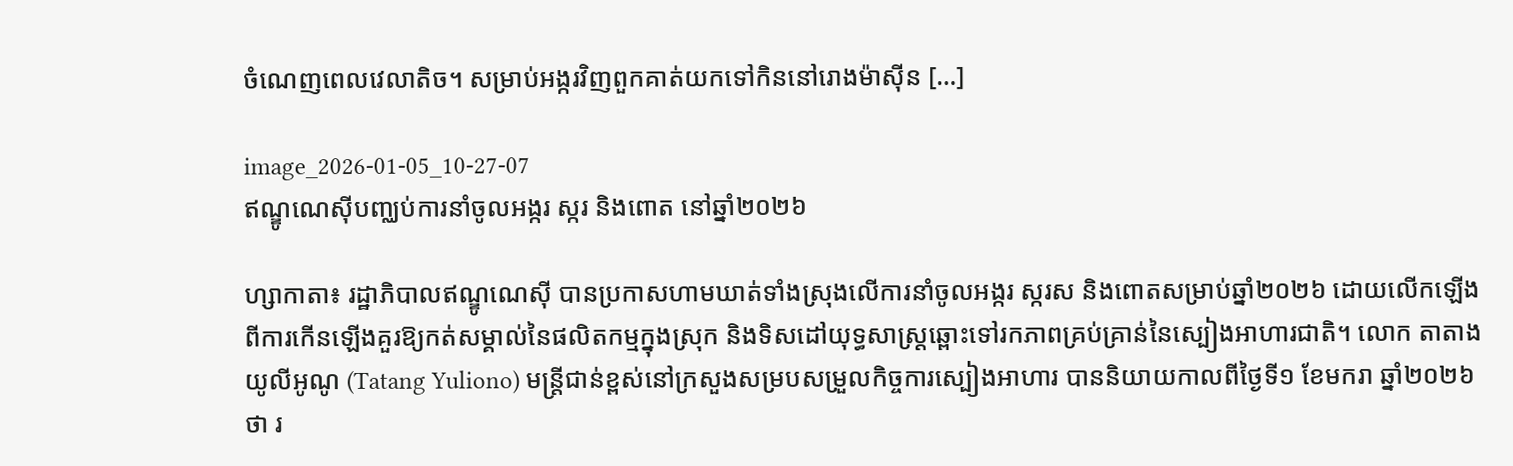ចំណេញពេលវេលាតិច។ សម្រាប់អង្ករវិញពួកគាត់យកទៅកិននៅរោងម៉ាស៊ីន […]

image_2026-01-05_10-27-07
ឥណ្ឌូណេស៊ីបញ្ឈប់ការនាំចូលអង្ករ ស្ករ និងពោត នៅឆ្នាំ២០២៦

ហ្សាកាតា៖ រដ្ឋាភិបាលឥណ្ឌូណេស៊ី បានប្រកាសហាមឃាត់ទាំងស្រុងលើការនាំចូលអង្ករ ស្ករស និងពោតសម្រាប់ឆ្នាំ២០២៦ ដោយលើកឡើងពីការកើនឡើងគួរឱ្យកត់សម្គាល់នៃផលិតកម្មក្នុងស្រុក និងទិសដៅយុទ្ធសាស្ត្រឆ្ពោះទៅរកភាពគ្រប់គ្រាន់នៃស្បៀងអាហារជាតិ។ លោក តាតាង យូលីអូណូ (Tatang Yuliono) មន្ត្រីជាន់ខ្ពស់នៅក្រសួងសម្របសម្រួលកិច្ចការស្បៀងអាហារ បាននិយាយកាលពីថ្ងៃទី១ ខែមករា ឆ្នាំ២០២៦ថា រ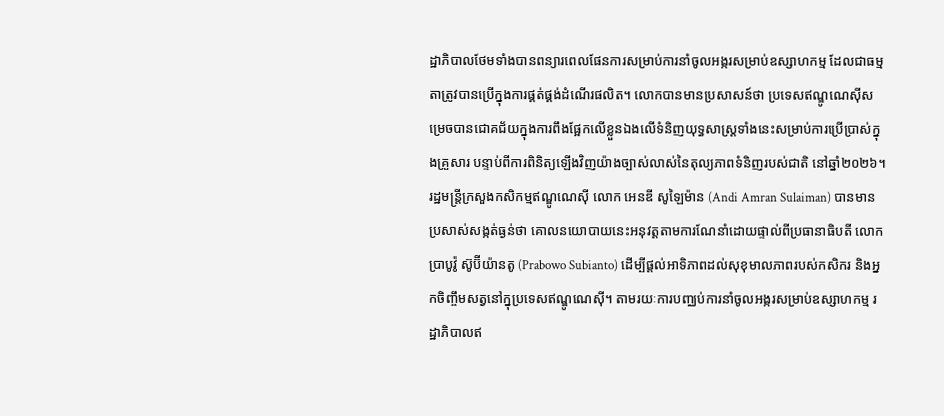ដ្ឋាភិបាលថែមទាំងបានពន្យារពេលផែនការសម្រាប់ការនាំចូលអង្ករសម្រាប់ឧស្សាហកម្ម ដែលជាធម្មតាត្រូវបានប្រើក្នុងការផ្គត់ផ្គង់ដំណើរផលិត។ លោកបានមានប្រសាសន៍ថា ប្រទេសឥណ្ឌូណេស៊ីសម្រេចបានជោគជ័យក្នុងការពឹងផ្អែកលើខ្លួនឯងលើទំនិញយុទ្ធសាស្ត្រទាំងនេះសម្រាប់ការប្រើប្រាស់ក្នុងគ្រួសារ បន្ទាប់ពីការពិនិត្យឡើងវិញយ៉ាងច្បាស់លាស់នៃតុល្យភាពទំនិញរបស់ជាតិ នៅឆ្នាំ២០២៦។ រដ្ឋមន្ត្រីក្រសួងកសិកម្មឥណ្ឌូណេស៊ី លោក អេនឌី សូឡៃម៉ាន (Andi Amran Sulaiman) បានមានប្រសាស់សង្កត់ធ្ងន់ថា គោលនយោបាយនេះអនុវត្តតាមការណែនាំដោយផ្ទាល់ពីប្រធានាធិបតី លោក ប្រាបូវ៉ូ ស៊ូប៊ីយ៉ានតូ (Prabowo Subianto) ដើម្បីផ្តល់អាទិភាពដល់សុខុមាលភាពរបស់កសិករ និងអ្នកចិញ្ចឹមសត្វនៅក្នុប្រទេសឥណ្ឌូណេស៊ី។ តាមរយៈការបញ្ឈប់ការនាំចូលអង្ករសម្រាប់ឧស្សាហកម្ម រដ្ឋាភិបាលឥ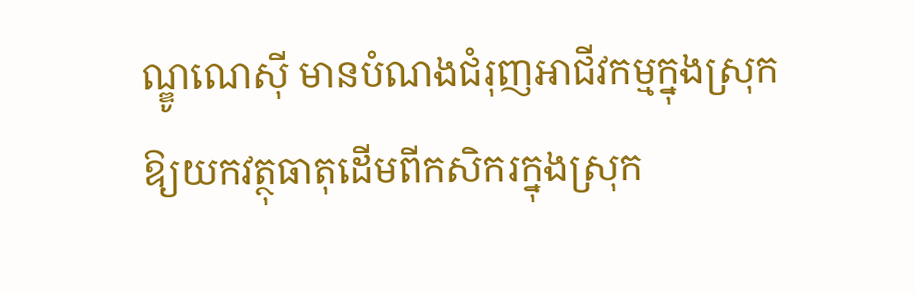ណ្ឌូណេស៊ី មានបំណងជំរុញអាជីវកម្មក្នុងស្រុកឱ្យយកវត្ថុធាតុដើមពីកសិករក្នុងស្រុក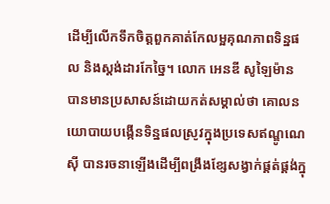ដើម្បីលើកទឹកចិត្តពួកគាត់កែលម្អគុណភាពទិន្នផល និងស្តង់ដារកែច្នៃ។ លោក អេនឌី សូឡៃម៉ាន បានមានប្រសាសន៍ដោយកត់សម្គាល់ថា គោលនយោបាយបង្កើនទិន្នផលស្រូវក្នុងប្រទេសឥណ្ឌូណេស៊ី បានរចនាឡើងដើម្បីពង្រឹងខ្សែសង្វាក់ផ្គត់ផ្គង់ក្នុ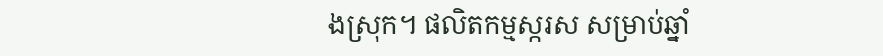ងស្រុក។ ផលិតកម្មស្ករស សម្រាប់ឆ្នាំ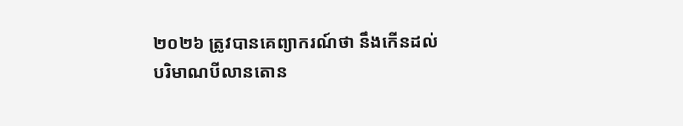២០២៦ ត្រូវបានគេព្យាករណ៍ថា នឹងកើនដល់បរិមាណបីលានតោន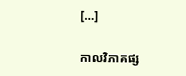[…]

កាលវិភាគផ្ស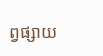ព្វផ្សាយ